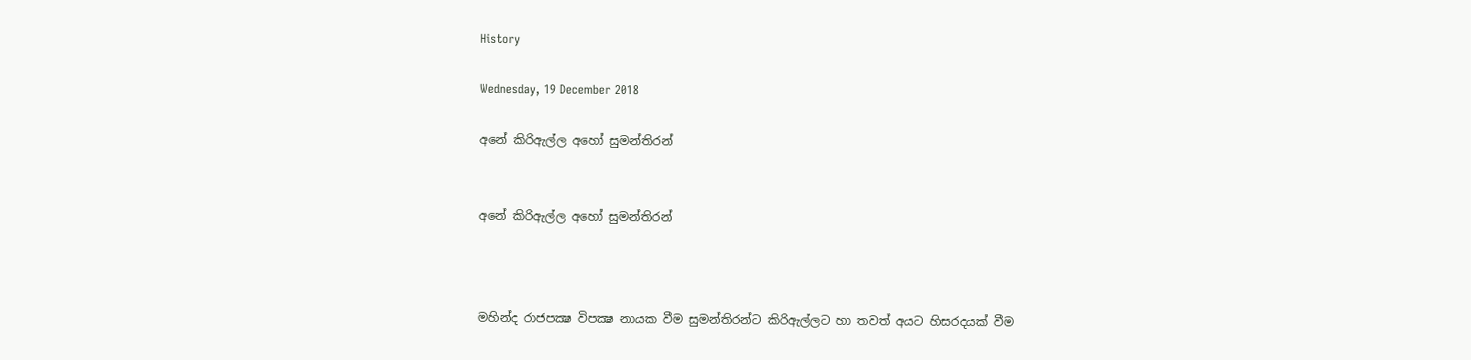History

Wednesday, 19 December 2018

අනේ කිරිඇල්ල අහෝ සුමන්තිරන්


අනේ කිරිඇල්ල අහෝ සුමන්තිරන්



මහින්ද රාජපක්‍ෂ විපක්‍ෂ නායක වීම සුමන්තිරන්ට කිරිඇල්ලට හා තවත් අයට හිසරදයක් වීම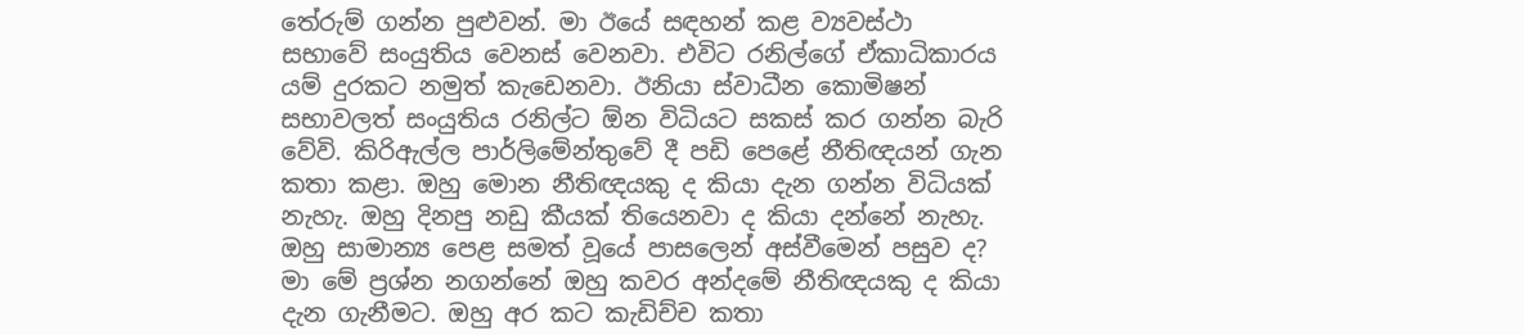තේරුම් ගන්න පුළුවන්. මා ඊයේ සඳහන් කළ ව්‍යවස්ථා සභාවේ සංයුතිය වෙනස් වෙනවා. එවිට රනිල්ගේ ඒකාධිකාරය යම් දුරකට නමුත් කැඩෙනවා. ඊනියා ස්වාධීන කොමිෂන් සභාවලත් සංයුතිය රනිල්ට ඕන විධියට සකස් කර ගන්න බැරි වේවි. කිරිඇල්ල පාර්ලිමේන්තුවේ දී පඩි පෙළේ නීතිඥයන් ගැන කතා කළා. ඔහු මොන නීතිඥයකු ද කියා දැන ගන්න විධියක් නැහැ. ඔහු දිනපු නඩු කීයක් තියෙනවා ද කියා දන්නේ නැහැ. ඔහු සාමාන්‍ය පෙළ සමත් වූයේ පාසලෙන් අස්වීමෙන් පසුව ද? මා මේ ප්‍රශ්න නගන්නේ ඔහු කවර අන්දමේ නීතිඥයකු ද කියා දැන ගැනීමට. ඔහු අර කට කැඩිච්ච කතා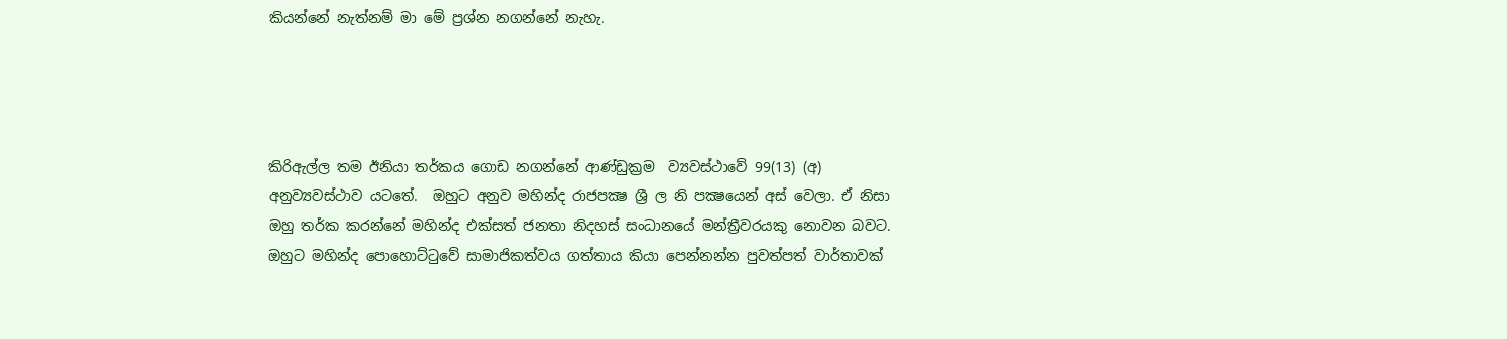කියන්නේ නැත්නම් මා මේ ප්‍රශ්න නගන්නේ නැහැ.




කිරිඇල්ල තම ඊනියා තර්කය ගොඩ නගන්නේ ආණ්ඩුක්‍රම  ව්‍යවස්ථාවේ 99(13) (අ) අනුව්‍යවස්ථාව යටතේ.  ඔහුට අනුව මහින්ද රාජපක්‍ෂ ශ්‍රී ල නි පක්‍ෂයෙන් අස් වෙලා. ඒ නිසා ඔහු තර්ක කරන්නේ මහින්ද එක්සත් ජනතා නිදහස් සංධානයේ මන්ත්‍රීවරයකු නොවන බවට.  ඔහුට මහින්ද පොහොට්ටුවේ සාමාජිකත්වය ගත්තාය කියා පෙන්නන්න පුවත්පත් වාර්තාවක්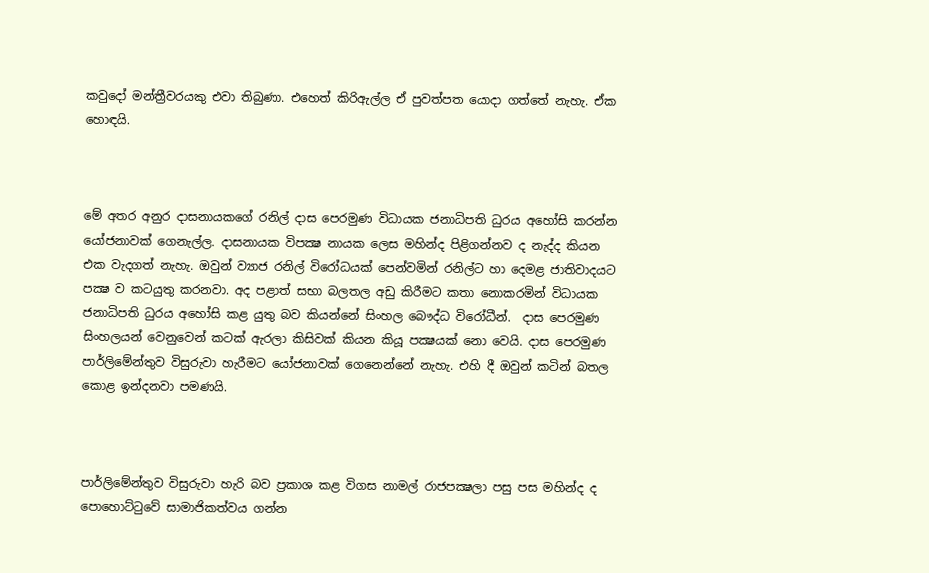කවුදෝ මන්ත්‍රීවරයකු එවා තිබුණා. එහෙත් කිරිඇල්ල ඒ පුවත්පත යොදා ගත්තේ නැහැ. ඒක හොඳයි.



මේ අතර අනුර දාසනායකගේ රනිල් දාස පෙරමුණ විධායක ජනාධිපති ධුරය අහෝසි කරන්න යෝජනාවක් ගෙනැල්ල. දාසනායක විපක්‍ෂ නායක ලෙස මහින්ද පිළිගන්නව ද නැද්ද කියන එක වැදගත් නැහැ. ඔවුන් ව්‍යාජ රනිල් විරෝධයක් පෙන්වමින් රනිල්ට හා දෙමළ ජාතිවාදයට පක්‍ෂ ව කටයුතු කරනවා. අද පළාත් සභා බලතල අඩු කිරීමට කතා නොකරමින් විධායක ජනාධිපති ධුරය අහෝසි කළ යුතු බව කියන්නේ සිංහල බෞද්ධ විරෝධීන්.  දාස පෙරමුණ සිංහලයන් වෙනුවෙන් කටක් ඇරලා කිසිවක් කියන කියූ පක්‍ෂයක් නො වෙයි. දාස පෙරමුණ පාර්ලිමේන්තුව විසුරුවා හැරීමට යෝජනාවක් ගෙනෙන්නේ නැහැ. එහි දී ඔවුන් කටින් බතල කොළ ඉන්දනවා පමණයි.



පාර්ලිමේන්තුව විසුරුවා හැරි බව ප්‍රකාශ කළ විගස නාමල් රාජපක්‍ෂලා පසු පස මහින්ද ද පොහොට්ටුවේ සාමාජිකත්වය ගන්න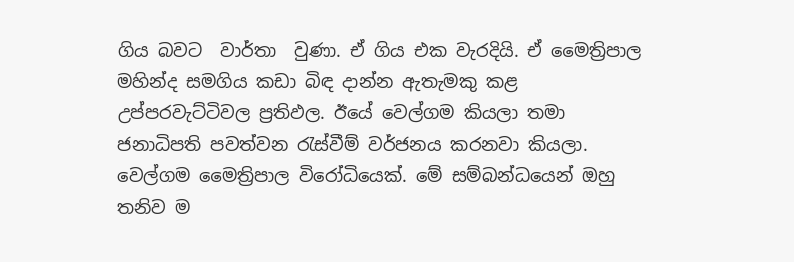ගිය බවට  වාර්තා  වුණා. ඒ ගිය එක වැරදියි. ඒ මෛත්‍රිපාල මහින්ද සමගිය කඩා බිඳ දාන්න ඇතැමකු කළ උප්පරවැට්ටිවල ප්‍රතිඵල. ඊයේ වෙල්ගම කියලා තමා ජනාධිපති පවත්වන රැස්වීම් වර්ජනය කරනවා කියලා. වෙල්ගම මෛත්‍රිපාල විරෝධියෙක්. මේ සම්බන්ධයෙන් ඔහු තනිව ම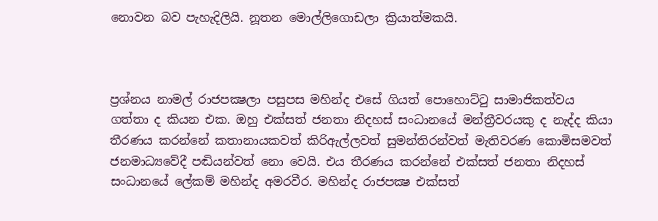නොවන බව පැහැදිලියි. නූතන මොල්ලිගොඩලා ක්‍රියාත්මකයි.



ප්‍රශ්නය නාමල් රාජපක්‍ෂලා පසුපස මහින්ද එසේ ගියත් පොහොට්ටු සාමාජිකත්වය ගත්තා ද කියන එක. ඔහු එක්සත් ජනතා නිදහස් සංධානයේ මන්ත්‍රීවරයකු ද නැද්ද කියා තීරණය කරන්නේ කතානායකවත් කිරිඇල්ලවත් සුමන්තිරන්වත් මැතිවරණ කොමිසමවත් ජනමාධ්‍යවේදී පඬියන්වත් නො වෙයි. එය තීරණය කරන්නේ එක්සත් ජනතා නිදහස් සංධානයේ ලේකම් මහින්ද අමරවීර. මහින්ද රාජපක්‍ෂ එක්සත්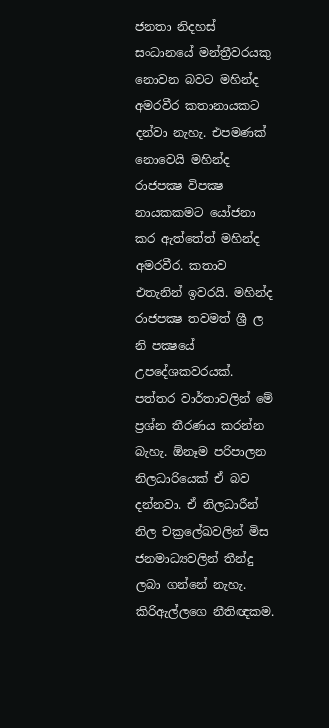ජනතා නිදහස් සංධානයේ මන්ත්‍රීවරයකු නොවන බවට මහින්ද අමරවීර කතානායකට දන්වා නැහැ. එපමණක් නොවෙයි මහින්ද රාජපක්‍ෂ විපක්‍ෂ නායකකමට යෝජනා කර ඇත්තේත් මහින්ද අමරවීර. කතාව එතැනින් ඉවරයි. මහින්ද රාජපක්‍ෂ තවමත් ශ්‍රී ල නි පක්‍ෂයේ උපදේශකවරයක්. පත්තර වාර්තාවලින් මේ ප්‍රශ්න තීරණය කරන්න බැහැ. ඕනෑම පරිපාලන නිලධාරියෙක් ඒ බව දන්නවා. ඒ නිලධාරීන් නිල චක්‍රලේඛවලින් මිස ජනමාධ්‍යවලින් තීන්දු ලබා ගන්නේ නැහැ. කිරිඇල්ලගෙ නීතිඥකම.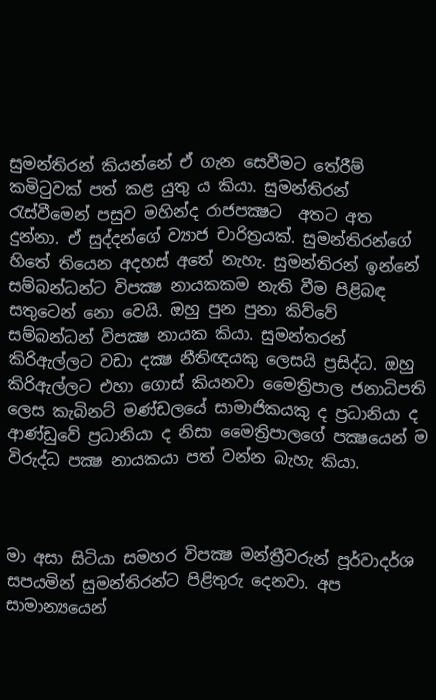සුමන්තිරන් කියන්නේ ඒ ගැන සෙවීමට තේරීම් කමිටුවක් පත් කළ යුතු ය කියා. සුමන්තිරන් රැස්වීමෙන් පසුව මහින්ද රාජපක්‍ෂට  අතට අත දුන්නා. ඒ සුද්දන්ගේ ව්‍යාජ චාරිත්‍රයක්. සුමන්තිරන්ගේ හිතේ තියෙන අදහස් අතේ නැහැ. සුමන්තිරන් ඉන්නේ සම්බන්ධන්ට විපක්‍ෂ නායකකම නැති වීම පිළිබඳ සතුටෙන් නො වෙයි. ඔහු පුන පුනා කිව්වේ සම්බන්ධන් විපක්‍ෂ නායක කියා. සුමන්තරන් කිරිඇල්ලට වඩා දක්‍ෂ නීතිඥයකු ලෙසයි ප්‍රසිද්ධ. ඔහු කිරිඇල්ලට එහා ගොස් කියනවා මෛත්‍රිපාල ජනාධිපති ලෙස කැබිනට් මණ්ඩලයේ සාමාජිකයකු ද ප්‍රධානියා ද ආණ්ඩුවේ ප්‍රධානියා ද නිසා මෛත්‍රිපාලගේ පක්‍ෂයෙන් ම විරුද්ධ පක්‍ෂ නායකයා පත් වන්න බැහැ කියා.



මා අසා සිටියා සමහර විපක්‍ෂ මන්ත්‍රීවරුන් පූර්වාදර්ශ සපයමින් සුමන්තිරන්ට පිළිතුරු දෙනවා. අප සාමාන්‍යයෙන්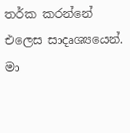තර්ක කරන්නේ එලෙස සාදෘශ්‍යයෙන්. මා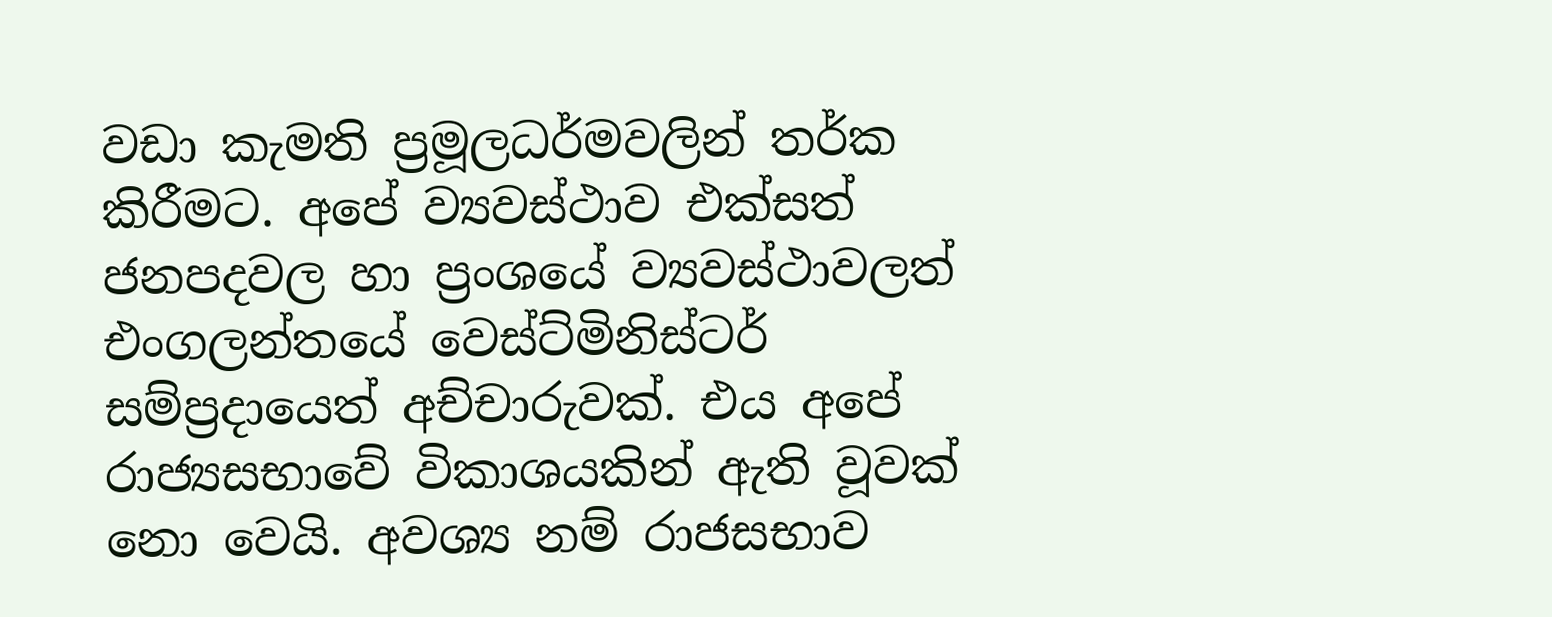වඩා කැමති ප්‍රමූලධර්මවලින් තර්ක කිරීමට. අපේ ව්‍යවස්ථාව එක්සත් ජනපදවල හා ප්‍රංශයේ ව්‍යවස්ථාවලත් එංගලන්තයේ වෙස්ට්මිනිස්ටර් සම්ප්‍රදායෙත් අච්චාරුවක්. එය අපේ රාජ්‍යසභාවේ විකාශයකින් ඇති වූවක් නො වෙයි. අවශ්‍ය නම් රාජසභාව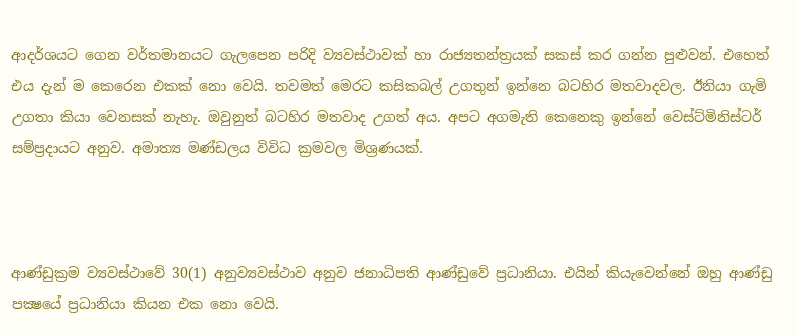ආදර්ශයට ගෙන වර්තමානයට ගැලපෙන පරිදි ව්‍යවස්ථාවක් හා රාජ්‍යතන්ත්‍රයක් සකස් කර ගන්න පුළුවන්. එහෙත් එය දැන් ම කෙරෙන එකක් නො වෙයි. තවමත් මෙරට කසිකබල් උගතුන් ඉන්නෙ බටහිර මතවාදවල. ඊනියා ගැමි උගතා කියා වෙනසක් නැහැ. ඔවුනුත් බටහිර මතවාද උගත් අය. අපට අගමැති කෙනෙකු ඉන්නේ වෙස්ට්මිනිස්ටර් සම්ප්‍රදායට අනුව. අමාත්‍ය මණ්ඩලය විවිධ ක්‍රමවල මිශ්‍රණයක්.



ආණ්ඩුක්‍රම ව්‍යවස්ථාවේ 30(1) අනුව්‍යවස්ථාව අනුව ජනාධිපති ආණ්ඩුවේ ප්‍රධානියා. එයින් කියැවෙන්නේ ඔහු ආණ්ඩු පක්‍ෂයේ ප්‍රධානියා කියන එක නො වෙයි.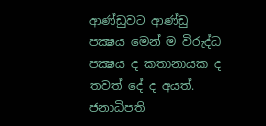ආණ්ඩුවට ආණ්ඩු පක්‍ෂය මෙන් ම විරුද්ධ පක්‍ෂය ද කතානායක ද තවත් දේ ද අයත්. ජනාධිපති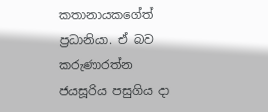කතානායකගේත් ප්‍රධානියා. ඒ බව කරුණාරත්න ජයසූරිය පසුගිය දා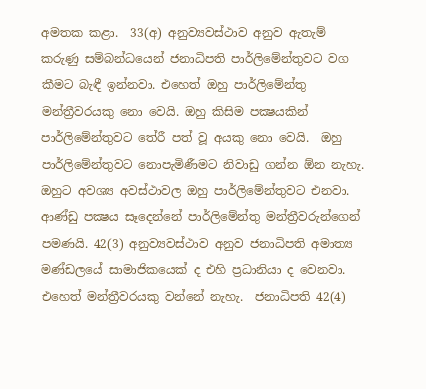අමතක කළා.  33(අ) අනුව්‍යවස්ථාව අනුව ඇතැම් කරුණු සම්බන්ධයෙන් ජනාධිපති පාර්ලිමේන්තුවට වග කීමට බැඳී ඉන්නවා. එහෙත් ඔහු පාර්ලිමේන්තු මන්ත්‍රීවරයකු නො වෙයි. ඔහු කිසිම පක්‍ෂයකින් පාර්ලිමේන්තුවට තේරී පත් වූ අයකු නො වෙයි.  ඔහු පාර්ලිමේන්තුවට නොපැමිණීමට නිවාඩු ගන්න ඕන නැහැ. ඔහුට අවශ්‍ය අවස්ථාවල ඔහු පාර්ලිමේන්තුවට එනවා. ආණ්ඩු පක්‍ෂය සෑදෙන්නේ පාර්ලිමේන්තු මන්ත්‍රීවරුන්ගෙන් පමණයි. 42(3) අනුව්‍යවස්ථාව අනුව ජනාධිපති අමාත්‍ය මණ්ඩලයේ සාමාජිකයෙක් ද එහි ප්‍රධානියා ද වෙනවා. එහෙත් මන්ත්‍රීවරයකු වන්නේ නැහැ.  ජනාධිපති 42(4)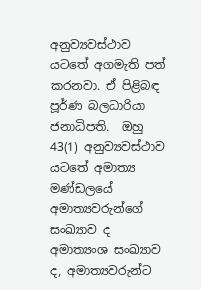අනුව්‍යවස්ථාව යටතේ අගමැති පත් කරනවා. ඒ පිළිබඳ පූර්ණ බලධාරියා ජනාධිපති.  ඔහු 43(1) අනුව්‍යවස්ථාව යටතේ අමාත්‍ය මණ්ඩලයේ අමාත්‍යවරුන්ගේ සංඛ්‍යාව ද අමාත්‍යංශ සංඛ්‍යාව ද, අමාත්‍යවරුන්ට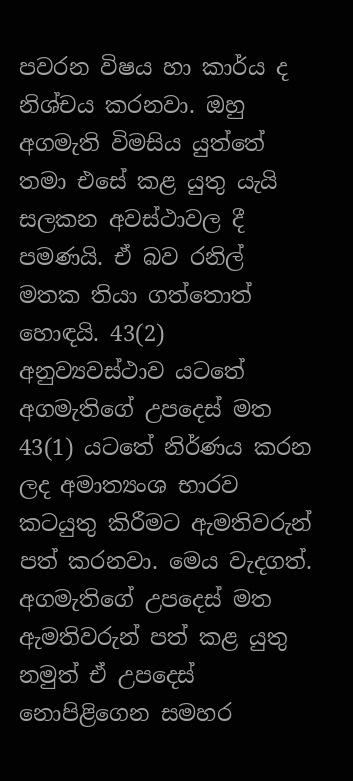පවරන විෂය හා කාර්ය ද නිශ්චය කරනවා. ඔහු අගමැති විමසිය යුත්තේ තමා එසේ කළ යුතු යැයි සලකන අවස්ථාවල දී පමණයි. ඒ බව රනිල් මතක තියා ගත්තොත් හොඳයි. 43(2) අනුව්‍යවස්ථාව යටතේ අගමැතිගේ උපදෙස් මත 43(1) යටතේ නිර්ණය කරන ලද අමාත්‍යංශ භාරව කටයුතු කිරීමට ඇමතිවරුන් පත් කරනවා. මෙය වැදගත්. අගමැතිගේ උපදෙස් මත ඇමතිවරුන් පත් කළ යුතු නමුත් ඒ උපදෙස් නොපිළිගෙන සමහර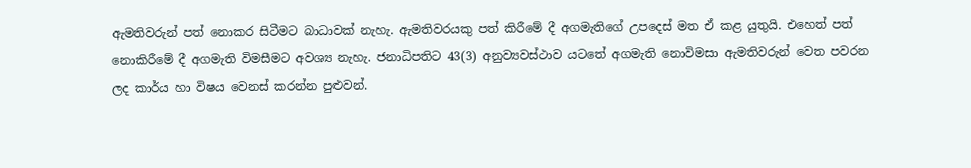ඇමතිවරුන් පත් නොකර සිටීමට බාධාවක් නැහැ. ඇමතිවරයකු පත් කිරීමේ දී අගමැතිගේ උපදෙස් මත ඒ කළ යුතුයි. එහෙත් පත් නොකිරීමේ දී අගමැති විමසීමට අවශ්‍ය නැහැ. ජනාධිපතිට 43(3) අනුව්‍යවස්ථාව යටතේ අගමැති නොවිමසා ඇමතිවරුන් වෙත පවරන ලද කාර්ය හා විෂය වෙනස් කරන්න පුළුවන්.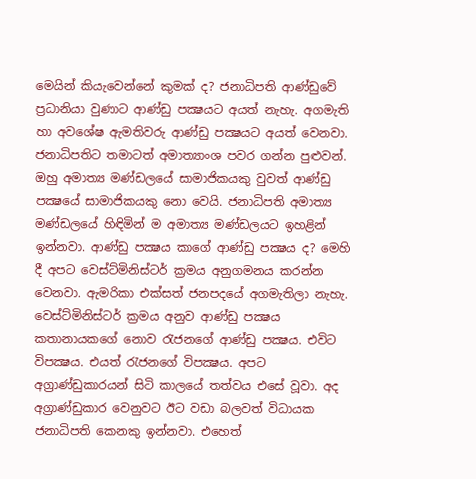මෙයින් කියැවෙන්නේ කුමක් ද? ජනාධිපති ආණ්ඩුවේ ප්‍රධානියා වුණාට ආණ්ඩු පක්‍ෂයට අයත් නැහැ. අගමැති හා අවශේෂ ඇමතිවරු ආණ්ඩු පක්‍ෂයට අයත් වෙනවා. ජනාධිපතිට තමාටත් අමාත්‍යාංශ පවර ගන්න පුළුවන්. ඔහු අමාත්‍ය මණ්ඩලයේ සාමාජිකයකු වුවත් ආණ්ඩු පක්‍ෂයේ සාමාජිකයකු නො වෙයි. ජනාධිපති අමාත්‍ය මණ්ඩලයේ හිඳිමින් ම අමාත්‍ය මණ්ඩලයට ඉහළින් ඉන්නවා. ආණ්ඩු පක්‍ෂය කාගේ ආණ්ඩු පක්‍ෂය ද? මෙහි දී අපට වෙස්ට්මිනිස්ටර් ක්‍රමය අනුගමනය කරන්න වෙනවා. ඇමරිකා එක්සත් ජනපදයේ අගමැතිලා නැහැ. වෙස්ට්මිනිස්ටර් ක්‍රමය අනුව ආණ්ඩු පක්‍ෂය කතානායකගේ නොව රැජනගේ ආණ්ඩු පක්‍ෂය. එවිට විපක්‍ෂය. එයත් රැජනගේ විපක්‍ෂය. අපට අග්‍රාණ්ඩුකාරයන් සිටි කාලයේ තත්වය එසේ වූවා. අද අග්‍රාණ්ඩුකාර වෙනුවට ඊට වඩා බලවත් විධායක ජනාධිපති කෙනකු ඉන්නවා. එහෙත්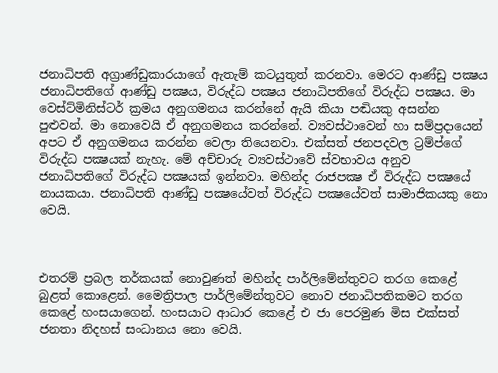ජනාධිපති අග්‍රාණ්ඩුකාරයාගේ ඇතැම් කටයුතුත් කරනවා. මෙරට ආණ්ඩු පක්‍ෂය ජනාධිපතිගේ ආණ්ඩු පක්‍ෂය, විරුද්ධ පක්‍ෂය ජනාධිපතිගේ විරුද්ධ පක්‍ෂය. මා වෙස්ට්මිනිස්ටර් ක්‍රමය අනුගමනය කරන්නේ ඇයි කියා පඬියකු අසන්න පුළුවන්. මා නොවෙයි ඒ අනුගමනය කරන්නේ. ව්‍යවස්ථාවෙන් හා සම්ප්‍රදායෙන් අපට ඒ අනුගමනය කරන්න වෙලා තියෙනවා. එක්සත් ජනපදවල ට්‍රම්ප්ගේ විරුද්ධ පක්‍ෂයක් නැහැ. මේ අච්චාරු ව්‍යවස්ථාවේ ස්වභාවය අනුව ජනාධිපතිගේ විරුද්ධ පක්‍ෂයක් ඉන්නවා. මහින්ද රාජපක්‍ෂ ඒ විරුද්ධ පක්‍ෂයේ නායකයා. ජනාධිපති ආණ්ඩු පක්‍ෂයේවත් විරුද්ධ පක්‍ෂයේවත් සාමාජිකයකු නො වෙයි.



එතරම් ප්‍රබල තර්කයක් නොවුණත් මහින්ද පාර්ලිමේන්තුවට තරග කෙළේ බුළත් කොළෙන්. මෛත්‍රිපාල පාර්ලිමේන්තුවට නොව ජනාධිපතිකමට තරග කෙළේ හංසයාගෙන්. හංසයාට ආධාර කෙළේ එ ජා පෙරමුණ මිස එක්සත් ජනතා නිදහස් සංධානය නො වෙයි.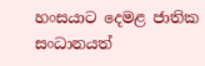හංසයාට දෙමළ ජාතික සංධානයත්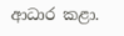ආධාර කළා.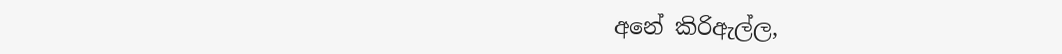අනේ කිරිඇල්ල,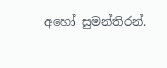අහෝ සුමන්තිරන්.